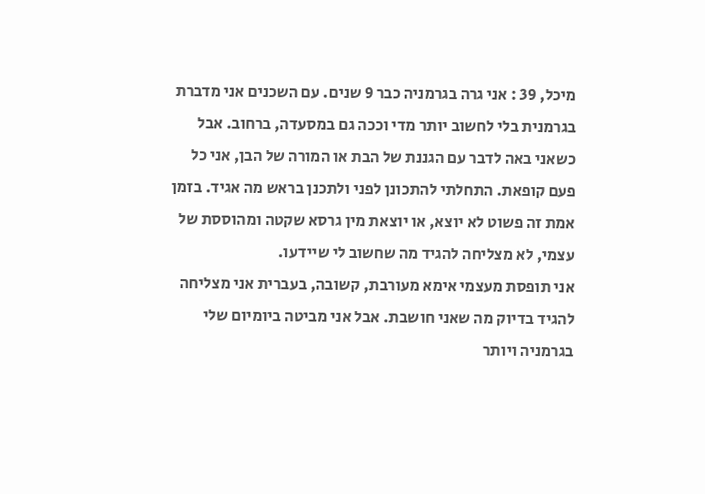מיכל, 39 : אני גרה בגרמניה כבר 9 שנים. עם השכנים אני מדברת בגרמנית בלי לחשוב יותר מדי וככה גם במסעדה, ברחוב. אבל כשאני באה לדבר עם הגננת של הבת או המורה של הבן, אני כל פעם קופאת. התחלתי להתכונן לפני ולתכנן בראש מה אגיד. בזמן אמת זה פשוט לא יוצא, או יוצאת מין גרסא שקטה ומהוססת של עצמי, לא מצליחה להגיד מה שחשוב לי שיידעו.
אני תופסת מעצמי אימא מעורבת, קשובה, בעברית אני מצליחה להגיד בדיוק מה שאני חושבת. אבל אני מביטה ביומיום שלי בגרמניה ויותר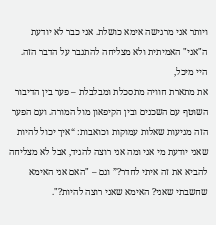ויותר אני מרגישה אימא כושלת. אני כבר לא יודעת ה"אני" האמיתית ולא מצליחה להתגבר על הדבר הזה.
היי מיכל,
את מתארת חוויה מתסכלת ומבלבלת – פער בין הדיבור השוטף עם השכנים ובין הקיפאון מול המורה. ועם הפער הזה מגיעות שאלות עמוקות וכואבות: “איך יכול להיות שאני יודעת מי אני ומה אני רוצה להגיד, אבל לא מצליחה להביא את זה איתי לחדר?” וגם – "האם אני האימא שחשבתי שאני? האימא שאני רוצה להיות?".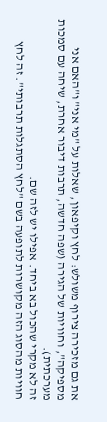את גם מזכירה צירוף משולש: לחץ וקיפאון, שאלות על "מי אני" ו"האם אני מספיקה", וחוויות של הגירה (שפה חדשה, תרבות דיבור אחרת, שיחה עם סמכות מערכתית).
זה לא מקרי שהכול בא ביחד. אפילו יש לזה שם.
חוויות מהסוג הזה מקושרות לתופעה בשם "לחץ הסתגלות תרבותי". זה לחץ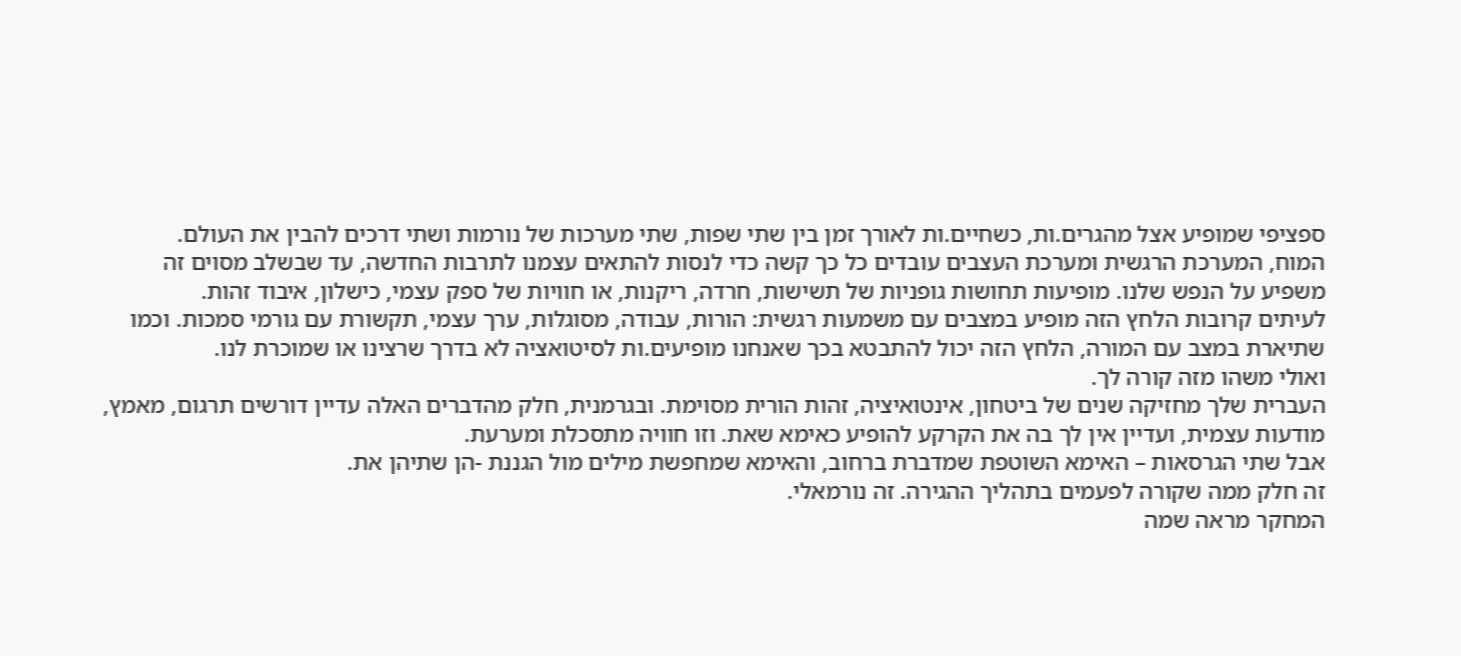ספציפי שמופיע אצל מהגרים.ות, כשחיים.ות לאורך זמן בין שתי שפות, שתי מערכות של נורמות ושתי דרכים להבין את העולם.
המוח, המערכת הרגשית ומערכת העצבים עובדים כל כך קשה כדי לנסות להתאים עצמנו לתרבות החדשה, עד שבשלב מסוים זה משפיע על הנפש שלנו. מופיעות תחושות גופניות של תשישות, חרדה, ריקנות, או חוויות של ספק עצמי, כישלון, איבוד זהות.
לעיתים קרובות הלחץ הזה מופיע במצבים עם משמעות רגשית: הורות, עבודה, מסוגלות, ערך עצמי, תקשורת עם גורמי סמכות. וכמו שתיארת במצב עם המורה, הלחץ הזה יכול להתבטא בכך שאנחנו מופיעים.ות לסיטואציה לא בדרך שרצינו או שמוכרת לנו.
ואולי משהו מזה קורה לך.
העברית שלך מחזיקה שנים של ביטחון, אינטואיציה, זהות הורית מסוימת. ובגרמנית, חלק מהדברים האלה עדיין דורשים תרגום, מאמץ, מודעות עצמית, ועדיין אין לך בה את הקרקע להופיע כאימא שאת. וזו חוויה מתסכלת ומערעת.
אבל שתי הגרסאות – האימא השוטפת שמדברת ברחוב, והאימא שמחפשת מילים מול הגננת -הן שתיהן את.
זה חלק ממה שקורה לפעמים בתהליך ההגירה. זה נורמאלי.
המחקר מראה שמה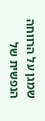שמגן על הרווחה הנפשית של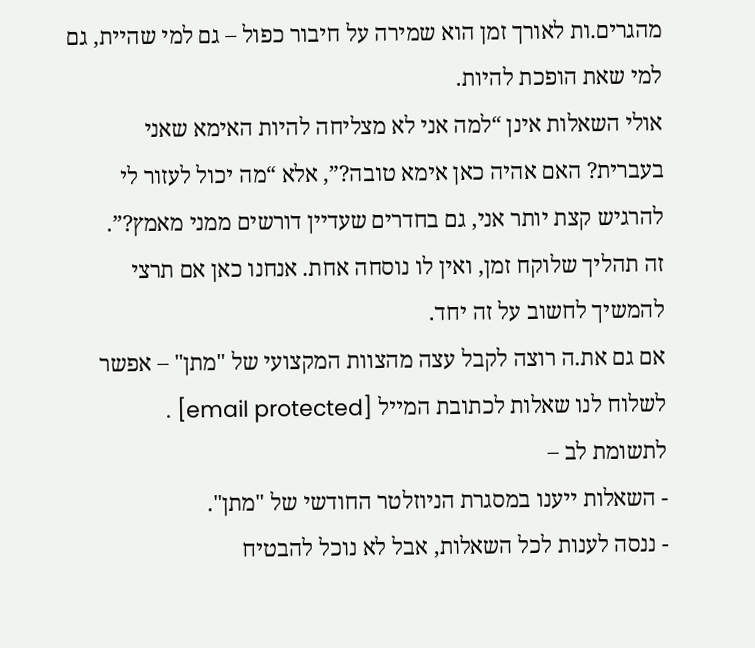מהגרים.ות לאורך זמן הוא שמירה על חיבור כפול – גם למי שהיית, גם למי שאת הופכת להיות.
אולי השאלות אינן “למה אני לא מצליחה להיות האימא שאני בעברית? האם אהיה כאן אימא טובה?”, אלא “מה יכול לעזור לי להרגיש קצת יותר אני, גם בחדרים שעדיין דורשים ממני מאמץ?”.
זה תהליך שלוקח זמן, ואין לו נוסחה אחת. אנחנו כאן אם תרצי להמשיך לחשוב על זה יחד.
אם גם את.ה רוצה לקבל עצה מהצוות המקצועי של "מתן" – אפשר לשלוח לנו שאלות לכתובת המייל [email protected] .
לתשומת לב –
- השאלות ייענו במסגרת הניוזלטר החודשי של "מתן".
- ננסה לענות לכל השאלות, אבל לא נוכל להבטיח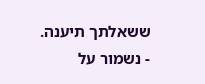ששאלתך תיענה.
- נשמור על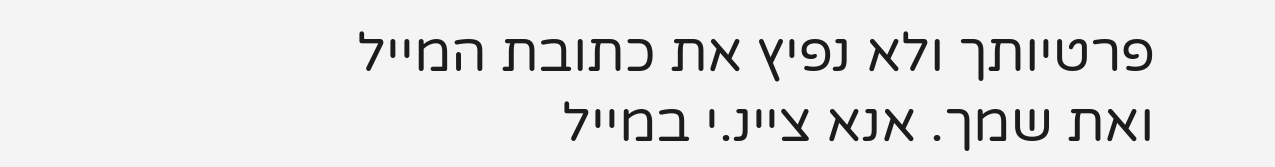פרטיותך ולא נפיץ את כתובת המייל ואת שמך. אנא ציינ.י במייל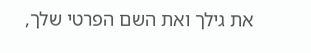את גילך ואת השם הפרטי שלך,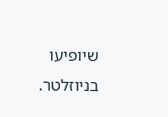שיופיעו בניוזלטר.